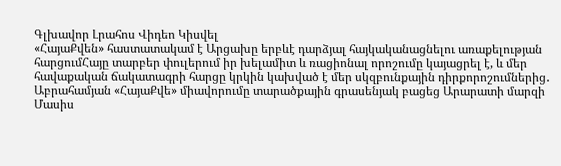Գլխավոր Լրահոս Վիդեո Կիսվել
«ՀայաՔվեն» հաստատակամ է Արցախը երբևէ դարձյալ հայկականացնելու առաքելության հարցումՀայը տարբեր փուլերում իր խելամիտ և ռացիոնալ որոշումը կայացրել է, և մեր հավաքական ճակատագրի հարցը կրկին կախված է մեր սկզբունքային դիրքորոշումներից․ Աբրահամյան «ՀայաՔվե» միավորումը տարածքային գրասենյակ բացեց Արարատի մարզի Մասիս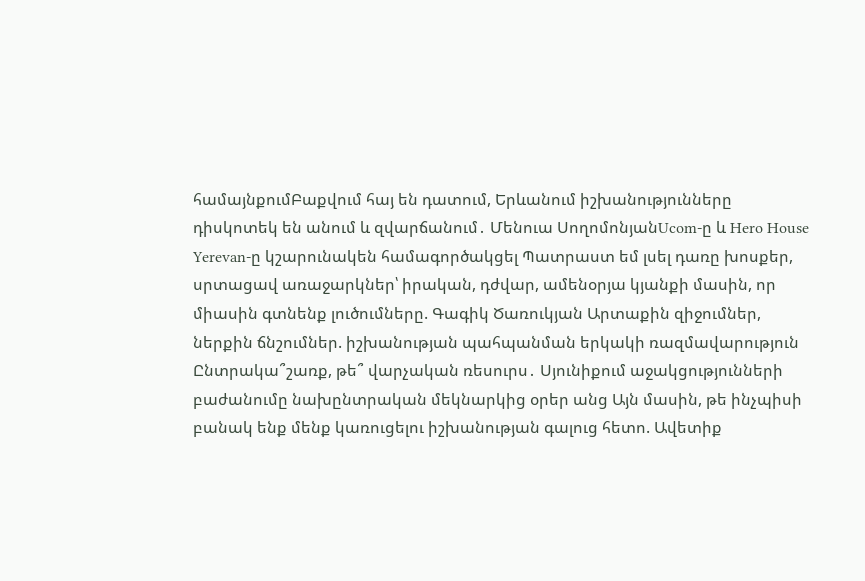համայնքումԲաքվում հայ են դատում, Երևանում իշխանությունները դիսկոտեկ են անում և զվարճանում․ Մենուա ՍողոմոնյանUcom-ը և Hero House Yerevan-ը կշարունակեն համագործակցել Պատրաստ եմ լսել դառը խոսքեր, սրտացավ առաջարկներ՝ իրական, դժվար, ամենօրյա կյանքի մասին, որ միասին գտնենք լուծումները. Գագիկ Ծառուկյան Արտաքին զիջումներ, ներքին ճնշումներ. իշխանության պահպանման երկակի ռազմավարություն Ընտրակա՞շառք, թե՞ վարչական ռեսուրս․ Սյունիքում աջակցությունների բաժանումը նախընտրական մեկնարկից օրեր անց Այն մասին, թե ինչպիսի բանակ ենք մենք կառուցելու իշխանության գալուց հետո. Ավետիք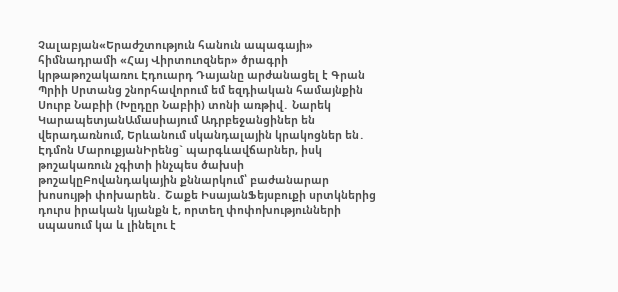Չալաբյան«Երաժշտություն հանուն ապագայի» հիմնադրամի «Հայ Վիրտուոզներ» ծրագրի կրթաթոշակառու Էդուարդ Դայանը արժանացել է Գրան Պրիի Սրտանց շնորհավորում եմ եզդիական համայնքին Սուրբ Նաբիի (Խըդըր Նաբիի) տոնի առթիվ․ Նարեկ ԿարապետյանԱմասիայում Ադրբեջանցիներ են վերադառնում, Երևանում սկանդալային կրակոցներ են․ Էդմոն ՄարուքյանԻրենց` պարգևավճարներ, իսկ թոշակառուն չգիտի ինչպես ծախսի թոշակըԲովանդակային քննարկում՝ բաժանարար խոսույթի փոխարեն․ Շաքե ԻսայանՖեյսբուքի սրտկներից դուրս իրական կյանքն է, որտեղ փոփոխությունների սպասում կա և լինելու է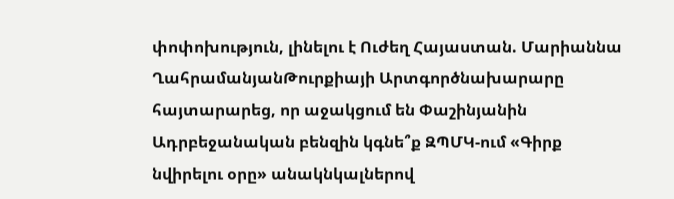փոփոխություն, լինելու է Ուժեղ Հայաստան. Մարիաննա ՂահրամանյանԹուրքիայի Արտգործնախարարը հայտարարեց, որ աջակցում են Փաշինյանին Ադրբեջանական բենզին կգնե՞ք ԶՊՄԿ-ում «Գիրք նվիրելու օրը» անակնկալներով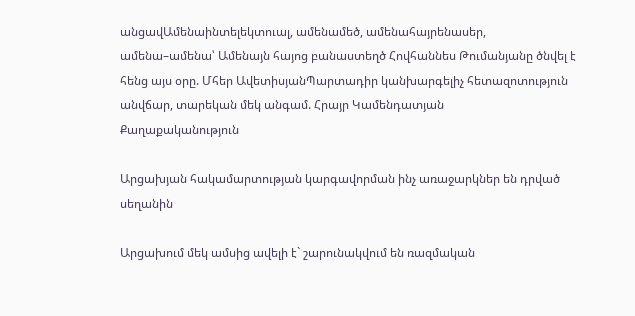անցավԱմենաինտելեկտուալ, ամենամեծ, ամենահայրենասեր, ամենա–ամենա՝ Ամենայն հայոց բանաստեղծ Հովհաննես Թումանյանը ծնվել է հենց այս օրը. Մհեր ԱվետիսյանՊարտադիր կանխարգելիչ հետազոտություն անվճար, տարեկան մեկ անգամ. Հրայր Կամենդատյան
Քաղաքականություն

Արցախյան հակամարտության կարգավորման ինչ առաջարկներ են դրված սեղանին

Արցախում մեկ ամսից ավելի է` շարունակվում են ռազմական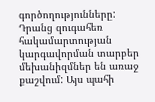գործողությունները: Դրանց զուգահեռ հակամարտության կարգավորման տարբեր մեխանիզմներ են առաջ քաշվում: Այս պահի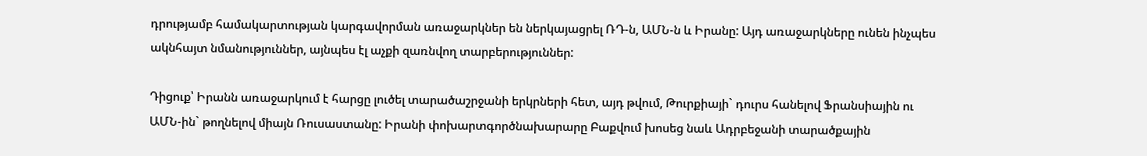դրությամբ համակարտության կարգավորման առաջարկներ են ներկայացրել ՌԴ-ն, ԱՄՆ-ն և Իրանը: Այդ առաջարկները ունեն ինչպես ակնհայտ նմանություններ, այնպես էլ աչքի զառնվող տարբերություններ:

Դիցուք՝ Իրանն առաջարկում է հարցը լուծել տարածաշրջանի երկրների հետ, այդ թվում, Թուրքիայի` դուրս հանելով Ֆրանսիային ու ԱՄՆ-ին` թողնելով միայն Ռուսաստանը: Իրանի փոխարտգործնախարարը Բաքվում խոսեց նաև Ադրբեջանի տարածքային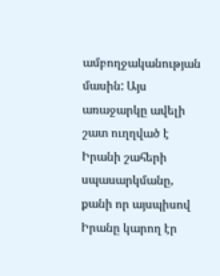ամբողջականության մասին: Այս առաջարկը ավելի շատ ուղղված է Իրանի շահերի սպասարկմանը, քանի որ այսպիսով Իրանը կարող էր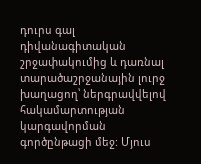դուրս գալ դիվանագիտական շրջափակումից և դառնալ տարածաշրջանային լուրջ խաղացող՝ ներգրավվելով հակամարտության կարգավորման գործընթացի մեջ: Մյուս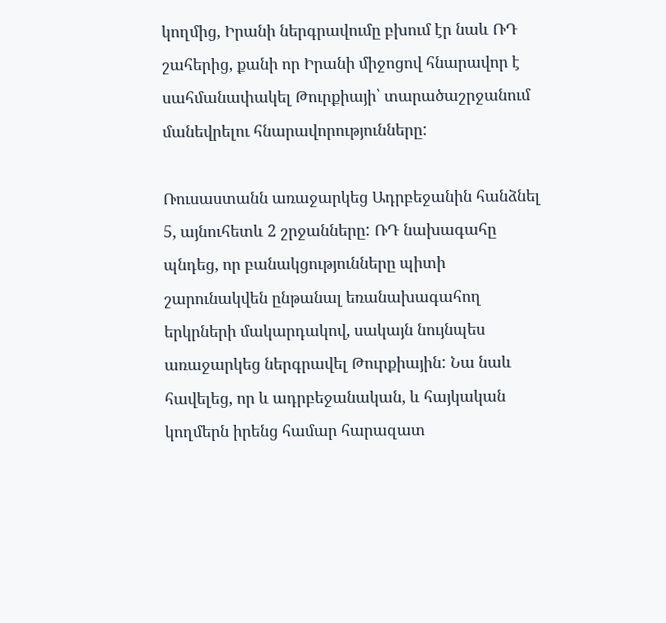կողմից, Իրանի ներգրավումը բխում էր նաև ՌԴ շահերից, քանի որ Իրանի միջոցով հնարավոր է սահմանափակել Թուրքիայի՝ տարածաշրջանում մանեվրելու հնարավորությունները:

Ռուսաստանն առաջարկեց Ադրբեջանին հանձնել 5, այնուհետև 2 շրջանները: ՌԴ նախագահը պնդեց, որ բանակցությունները պիտի շարունակվեն ընթանալ եռանախագահող երկրների մակարդակով, սակայն նույնպես առաջարկեց ներգրավել Թուրքիային: Նա նաև հավելեց, որ և ադրբեջանական, և հայկական կողմերն իրենց համար հարազատ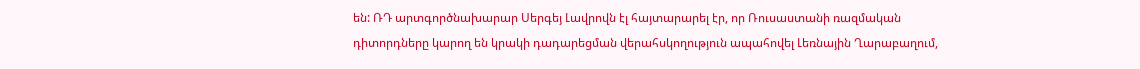են: ՌԴ արտգործնախարար Սերգեյ Լավրովն էլ հայտարարել էր, որ Ռուսաստանի ռազմական դիտորդները կարող են կրակի դադարեցման վերահսկողություն ապահովել Լեռնային Ղարաբաղում,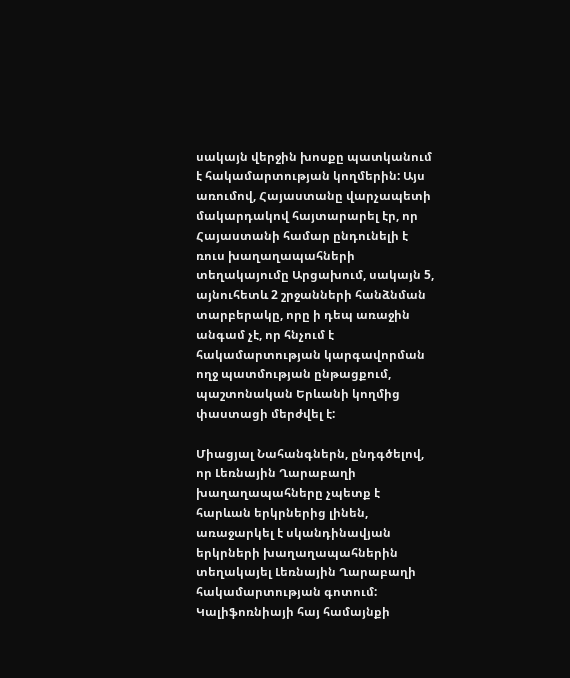սակայն վերջին խոսքը պատկանում է հակամարտության կողմերին: Այս առումով, Հայաստանը վարչապետի մակարդակով հայտարարել էր, որ Հայաստանի համար ընդունելի է ռուս խաղաղապահների տեղակայումը Արցախում, սակայն 5, այնուհետև 2 շրջանների հանձնման տարբերակը, որը ի դեպ առաջին անգամ չէ, որ հնչում է հակամարտության կարգավորման ողջ պատմության ընթացքում, պաշտոնական Երևանի կողմից փաստացի մերժվել է:

Միացյալ Նահանգներն, ընդգծելով, որ Լեռնային Ղարաբաղի խաղաղապահները չպետք է հարևան երկրներից լինեն, առաջարկել է սկանդինավյան երկրների խաղաղապահներին տեղակայել Լեռնային Ղարաբաղի հակամարտության գոտում: Կալիֆոռնիայի հայ համայնքի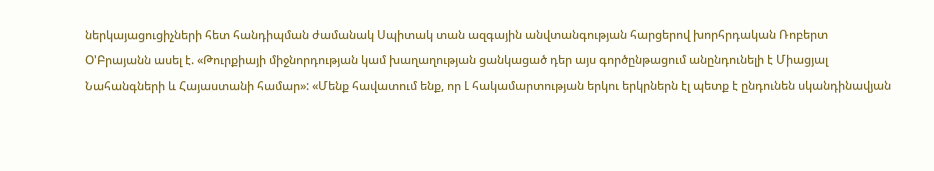ներկայացուցիչների հետ հանդիպման ժամանակ Սպիտակ տան ազգային անվտանգության հարցերով խորհրդական Ռոբերտ Օ'Բրայանն ասել է. «Թուրքիայի միջնորդության կամ խաղաղության ցանկացած դեր այս գործընթացում անընդունելի է Միացյալ Նահանգների և Հայաստանի համար»: «Մենք հավատում ենք, որ Լ հակամարտության երկու երկրներն էլ պետք է ընդունեն սկանդինավյան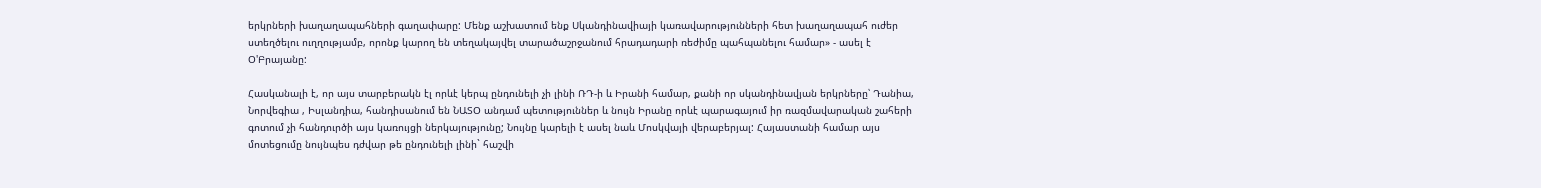երկրների խաղաղապահների գաղափարը: Մենք աշխատում ենք Սկանդինավիայի կառավարությունների հետ խաղաղապահ ուժեր ստեղծելու ուղղությամբ, որոնք կարող են տեղակայվել տարածաշրջանում հրադադարի ռեժիմը պահպանելու համար» - ասել է Օ'Բրայանը:

Հասկանալի է, որ այս տարբերակն էլ որևէ կերպ ընդունելի չի լինի ՌԴ-ի և Իրանի համար, քանի որ սկանդինավյան երկրները՝ Դանիա, Նորվեգիա , Իսլանդիա, հանդիսանում են ՆԱՏՕ անդամ պետություններ և նույն Իրանը որևէ պարագայում իր ռազմավարական շահերի գոտում չի հանդուրծի այս կառույցի ներկայությունը; Նույնը կարելի է ասել նաև Մոսկվայի վերաբերյալ: Հայաստանի համար այս մոտեցումը նույնպես դժվար թե ընդունելի լինի` հաշվի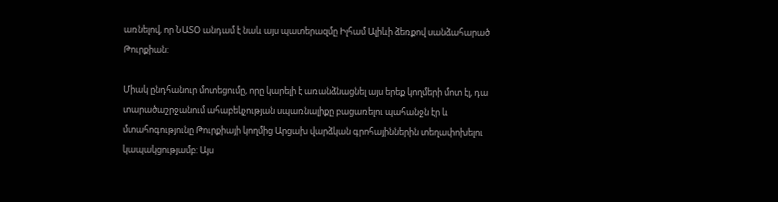առնելով, որ ՆԱՏՕ անդամ է նաև այս պատերազմը Իլհամ Ալիևի ձեռքով սանձահարած Թուրքիան:

Միակ ընդհանուր մոտեցումը, որը կարելի է առանձնացնել այս երեք կողմերի մոտ էլ, դա տարածաշրջանում ահաբեկչության սպառնալիքը բացառելու պահանջն էր և մտահոգությունը Թուրքիայի կողմից Արցախ վարձկան գրոհայիններին տեղափոխելու կապակցությամբ: Այս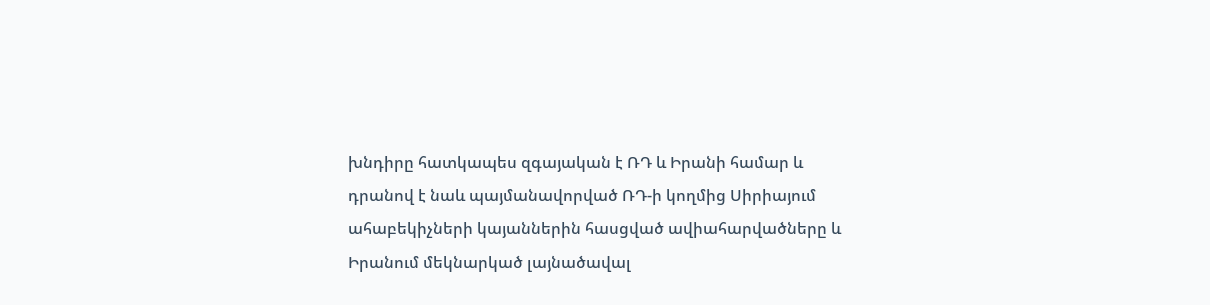խնդիրը հատկապես զգայական է ՌԴ և Իրանի համար և դրանով է նաև պայմանավորված ՌԴ-ի կողմից Սիրիայում ահաբեկիչների կայաններին հասցված ավիահարվածները և Իրանում մեկնարկած լայնածավալ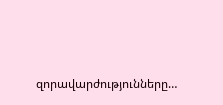զորավարժությունները…